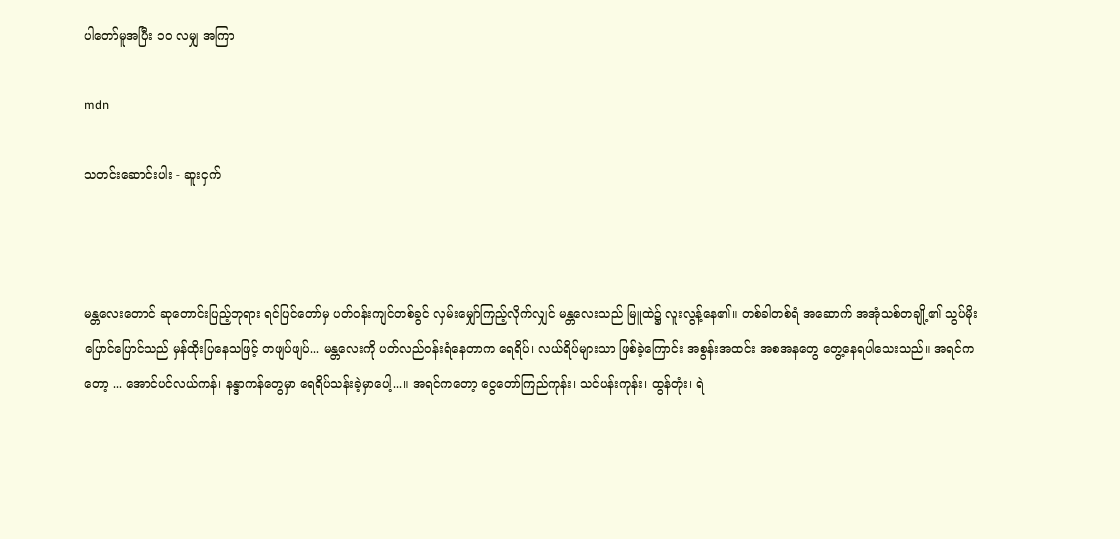ပါတော်မူအပြီး ၁၀ လမျှ အကြာ

mdn

သတင်းဆောင်းပါး - ဆူးငှက်



မန္တလေးတောင် ဆုတောင်းပြည့်ဘုရား ရင်ပြင်တော်မှ ပတ်ဝန်းကျင်တစ်ခွင် လှမ်းမျှော်ကြည့်လိုက်လျှင် မန္တလေးသည် မြူထဲ၌ လူးလွန့်နေ၏။ တစ်ခါတစ်ရံ အဆောက် အအုံသစ်တချို့၏ သွပ်မိုးပြောင်ပြောင်သည် မှန်ထိုးပြနေသဖြင့် တဖျပ်ဖျပ်... မန္တလေးကို ပတ်လည်ဝန်းရံနေတာက ရေရိပ်၊ လယ်ရိပ်များသာ ဖြစ်ခဲ့ကြောင်း အစွန်းအထင်း အစအနတွေ တွေ့နေရပါသေးသည်။ အရင်ကတော့ ... အောင်ပင်လယ်ကန်၊ နန္ဒာကန်တွေမှာ ရေရိပ်သန်းခဲ့မှာပေါ့...။ အရင်ကတော့ ငွေတော်ကြည်ကုန်း၊ သင်ပန်းကုန်း၊ ထွန်တုံး၊ ရဲ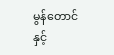မွန်တောင်နှင့်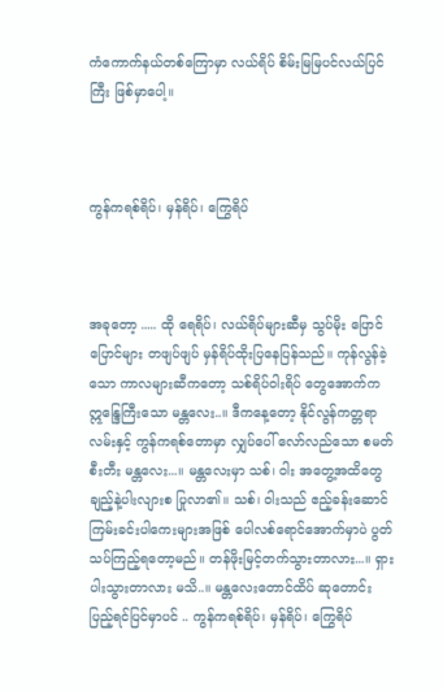ကံကောက်နယ်တစ်ကြောမှာ လယ်ရိပ် စိမ်းမြမြပင်လယ်ပြင်ကြီး ဖြစ်မှာပေါ့။



ကွန်ကရစ်ရိပ်၊ မှန်ရိပ်၊ ကြွေရိပ်



အခုတော့ ..... ထို ရေရိပ်၊ လယ်ရိပ်များဆီမှ သွပ်မိုး ပြောင်ပြောင်များ တဖျပ်ဖျပ် မှန်ရိပ်ထိုးပြနေပြန်သည်။ ကုန်လွန်ခဲ့သော ကာလများဆီကတော့ သစ်ရိပ်ဝါးရိပ် တွေအောက်ကဣန္ဒြေကြီးသော မန္တလေး..။ ဒီကနေ့တော့ နိုင်လွန်ကတ္တရာလမ်းနှင့် ကွန်ကရစ်တောမှာ လျှပ်ပေါ် လော်လည်သော စမတ်စီးတီး မန္တလေး...။ မန္တလေးမှာ သစ်၊ ဝါး အတွေ့အထိတွေ ချည့်နဲ့ပါးလျားစ ပြုလာ၏။ သစ်၊ ဝါးသည် ဧည့်ခန်းဆောင် ကြမ်းခင်းပါကေးများအဖြစ် ပေါလစ်ရောင်အောက်မှာပဲ ပွတ်သပ်ကြည့်ရတော့မည်။ တန်ဖိုးမြင့်တက်သွားတာလား...။ ရှားပါးသွားတာလား မသိ..။ မန္တလေးတောင်ထိပ် ဆုတောင်းပြည့်ရင်ပြင်မှာပင် .. ကွန်ကရစ်ရိပ်၊ မှန်ရိပ်၊ ကြွေရိပ်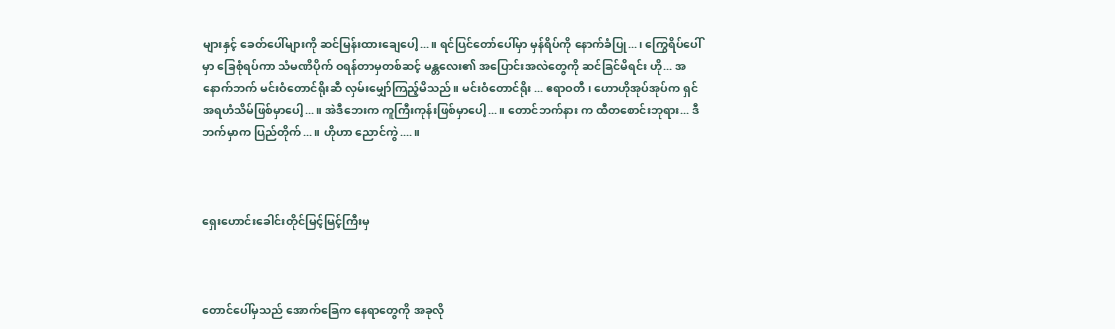များနှင့် ခေတ်ပေါ်များကို ဆင်မြန်းထားချေပေါ့...။ ရင်ပြင်တော်ပေါ်မှာ မှန်ရိပ်ကို နောက်ခံပြု...၊ ကြွေရိပ်ပေါ်မှာ ခြေစုံရပ်ကာ သံမဏိပိုက် ဝရန်တာမှတစ်ဆင့် မန္တလေး၏ အပြောင်းအလဲတွေကို ဆင်ခြင်မိရင်း ဟို... အနောက်ဘက် မင်းဝံတောင်ရိုးဆီ လှမ်းမျှော်ကြည့်မိသည်။ မင်းဝံတောင်ရိုး ... ဧရာဝတီ၊ ဟောဟိုအုပ်အုပ်က ရှင်အရဟံသိမ်ဖြစ်မှာပေါ့...။ အဲဒီဘေးက ကူကြီးကုန်းဖြစ်မှာပေါ့...။ တောင်ဘက်နား က ထီတစောင်းဘုရား... ဒီဘက်မှာက ပြည်တိုက်...။ ဟိုဟာ ညောင်ကွဲ....။



ရှေးဟောင်းခေါင်းတိုင်မြင့်မြင့်ကြီးမှ



တောင်ပေါ်မှသည် အောက်ခြေက နေရာတွေကို အခုလို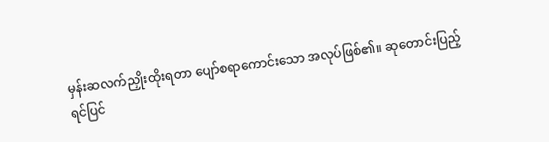မှန်းဆလက်ညှိုးထိုးရတာ ပျော်စရာကောင်းသော အလုပ်ဖြစ်၏။ ဆုတောင်းပြည့်ရင်ပြင်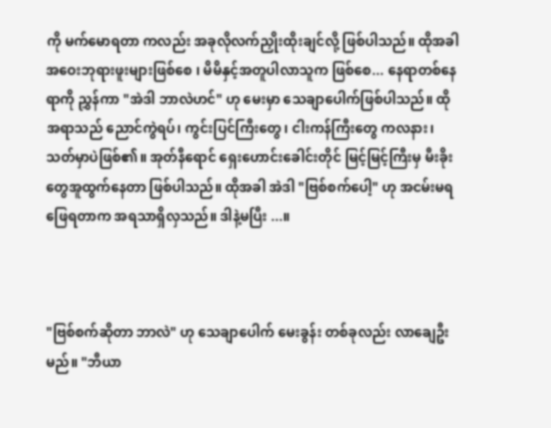ကို မက်မောရတာ ကလည်း အခုလိုလက်ညှိုးထိုးချင်လို့ ဖြစ်ပါသည်။ ထိုအခါ အဝေးဘုရားဖူးများဖြစ်စေ ၊ မိမိနှင့်အတူပါလာသူက ဖြစ်စေ... နေရာတစ်နေရာကို ညွှန်ကာ "အဲဒါ ဘာလဲဟင်" ဟု မေးမှာ သေချာပေါက်ဖြစ်ပါသည်။ ထိုအရာသည် ညောင်ကွဲရပ်၊ ကွင်းပြင်ကြီးတွေ၊ ငါးကန်ကြီးတွေ ကလနား၊ သတ်မှာပဲဖြစ်၏။ အုတ်နီရောင် ရှေးဟောင်းခေါင်းတိုင် မြင့်မြင့်ကြီးမှ မီးခိုးတွေအူထွက်နေတာ ဖြစ်ပါသည်။ ထိုအခါ အဲဒါ "ဗြစ်စက်ပေါ့" ဟု အငမ်းမရဖြေရတာက အရသာရှိလှသည်။ ဒါနဲ့မပြီး ...။



"ဗြစ်စက်ဆိုတာ ဘာလဲ" ဟု သေချာပေါက် မေးခွန်း တစ်ခုလည်း လာချေဦးမည်။ "ဘီယာ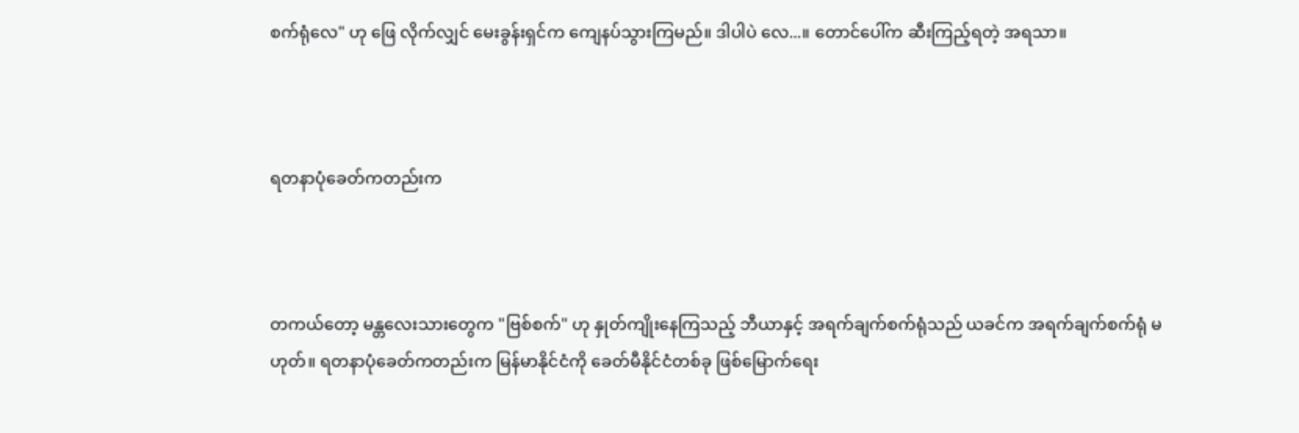စက်ရုံလေ" ဟု ဖြေ လိုက်လျှင် မေးခွန်းရှင်က ကျေနပ်သွားကြမည်။ ဒါပါပဲ လေ...။ တောင်ပေါ်က ဆီးကြည့်ရတဲ့ အရသာ။



ရတနာပုံခေတ်ကတည်းက



တကယ်တော့ မန္တလေးသားတွေက "ဗြစ်စက်" ဟု နှုတ်ကျိုးနေကြသည့် ဘီယာနှင့် အရက်ချက်စက်ရုံသည် ယခင်က အရက်ချက်စက်ရုံ မဟုတ်။ ရတနာပုံခေတ်ကတည်းက မြန်မာနိုင်ငံကို ခေတ်မီနိုင်ငံတစ်ခု ဖြစ်မြောက်ရေး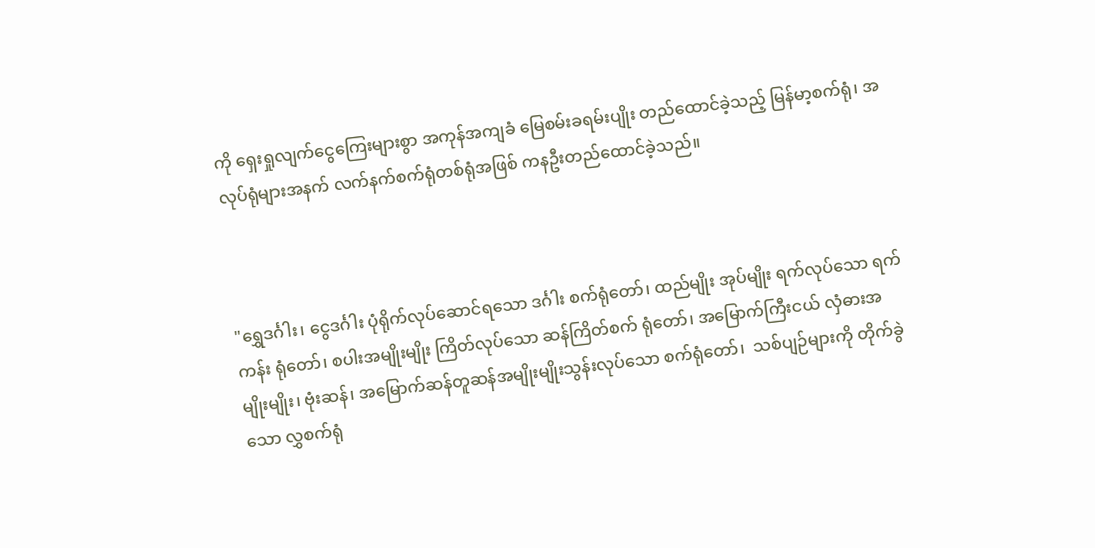ကို ရှေးရှုလျက်ငွေကြေးများစွာ အကုန်အကျခံ မြေစမ်းခရမ်းပျိုး တည်ထောင်ခဲ့သည့် မြန်မာ့စက်ရုံ၊ အလုပ်ရုံများအနက် လက်နက်စက်ရုံတစ်ရုံအဖြစ် ကနဦးတည်ထောင်ခဲ့သည်။



"ရွှေဒင်္ဂါး၊ ငွေဒင်္ဂါး ပုံရိုက်လုပ်ဆောင်ရသော ဒင်္ဂါး စက်ရုံတော်၊ ထည်မျိုး အုပ်မျိုး ရက်လုပ်သော ရက်ကန်း ရုံတော်၊ စပါးအမျိုးမျိုး ကြိတ်လုပ်သော ဆန်ကြိတ်စက် ရုံတော်၊ အမြောက်ကြီးငယ် လှံဓားအမျိုးမျိုး၊ ဗုံးဆန်၊ အမြောက်ဆန်တူဆန်အမျိုးမျိုးသွန်းလုပ်သော စက်ရုံတော်၊  သစ်ပျဉ်များကို တိုက်ခွဲသော လွှစက်ရုံ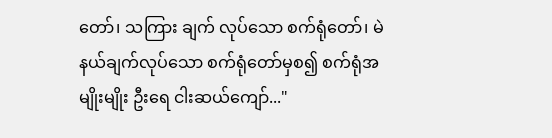တော်၊ သကြား ချက် လုပ်သော စက်ရုံတော်၊ မဲနယ်ချက်လုပ်သော စက်ရုံတော်မှစ၍ စက်ရုံအမျိုးမျိုး ဦးရေ ငါးဆယ်ကျော်..."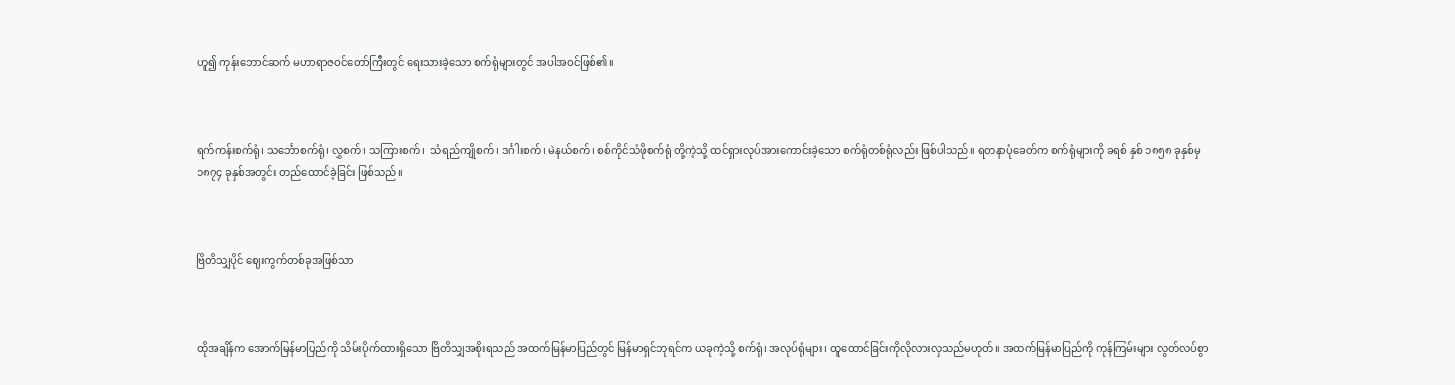ဟူ၍ ကုန်းဘောင်ဆက် မဟာရာဇဝင်တော်ကြီးတွင် ရေးသားခဲ့သော စက်ရုံများတွင် အပါအဝင်ဖြစ်၏။



ရက်ကန်းစက်ရုံ၊ သင်္ဘောစက်ရုံ၊ လွှစက်၊ သကြားစက်၊  သံရည်ကျိုစက်၊ ဒင်္ဂါးစက်၊ မဲနယ်စက်၊ စစ်ကိုင်သံဖိုစက်ရုံ တို့ကဲ့သို့ ထင်ရှားလုပ်အားကောင်းခဲ့သော စက်ရုံတစ်ရုံလည်း ဖြစ်ပါသည်။ ရတနာပုံခေတ်က စက်ရုံများကို ခရစ် နှစ် ၁၈၅၈ ခုနှစ်မှ ၁၈၇၄ ခုနှစ်အတွင်း တည်ထောင်ခဲ့ခြင်း ဖြစ်သည်။



ဗြိတိသျှပိုင် ဈေးကွက်တစ်ခုအဖြစ်သာ



ထိုအချိန်က အောက်မြန်မာပြည်ကို သိမ်းပိုက်ထားရှိသော ဗြိတိသျှအစိုးရသည် အထက်မြန်မာပြည်တွင် မြန်မာရှင်ဘုရင်က ယခုကဲ့သို့ စက်ရုံ၊ အလုပ်ရုံများ၊ ထူထောင်ခြင်းကိုလိုလားလှသည်မဟုတ်။ အထက်မြန်မာပြည်ကို ကုန်ကြမ်းများ လွတ်လပ်စွာ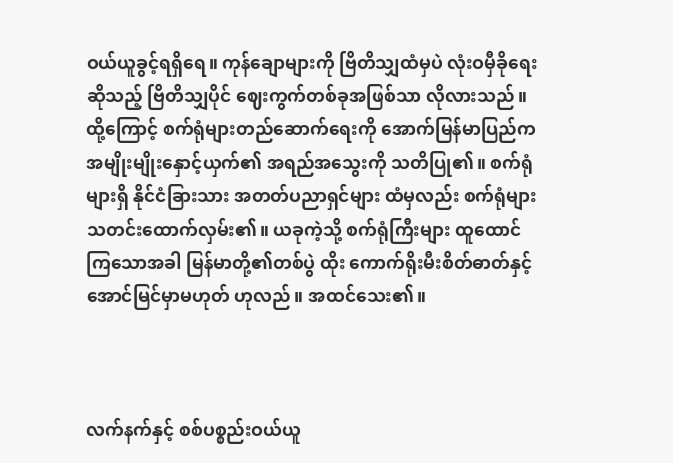ဝယ်ယူခွင့်ရရှိရေ။ ကုန်ချောများကို ဗြိတိသျှထံမှပဲ လုံးဝမှီခိုရေးဆိုသည့် ဗြိတိသျှပိုင် ဈေးကွက်တစ်ခုအဖြစ်သာ လိုလားသည်။ ထို့ကြောင့် စက်ရုံများတည်ဆောက်ရေးကို အောက်မြန်မာပြည်က အမျိုးမျိုးနှောင့်ယှက်၏ အရည်အသွေးကို သတိပြု၏။ စက်ရုံများရှိ နိုင်ငံခြားသား အတတ်ပညာရှင်များ ထံမှလည်း စက်ရုံများသတင်းထောက်လှမ်း၏။ ယခုကဲ့သို့ စက်ရုံကြီးများ ထူထောင်ကြသောအခါ မြန်မာတို့၏တစ်ပွဲ ထိုး ကောက်ရိုးမီးစိတ်ဓာတ်နှင့် အောင်မြင်မှာမဟုတ် ဟုလည်။ အထင်သေး၏။



လက်နက်နှင့် စစ်ပစ္စည်းဝယ်ယူ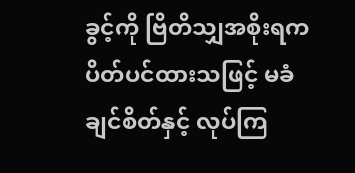ခွင့်ကို ဗြိတိသျှအစိုးရက ပိတ်ပင်ထားသဖြင့် မခံချင်စိတ်နှင့် လုပ်ကြ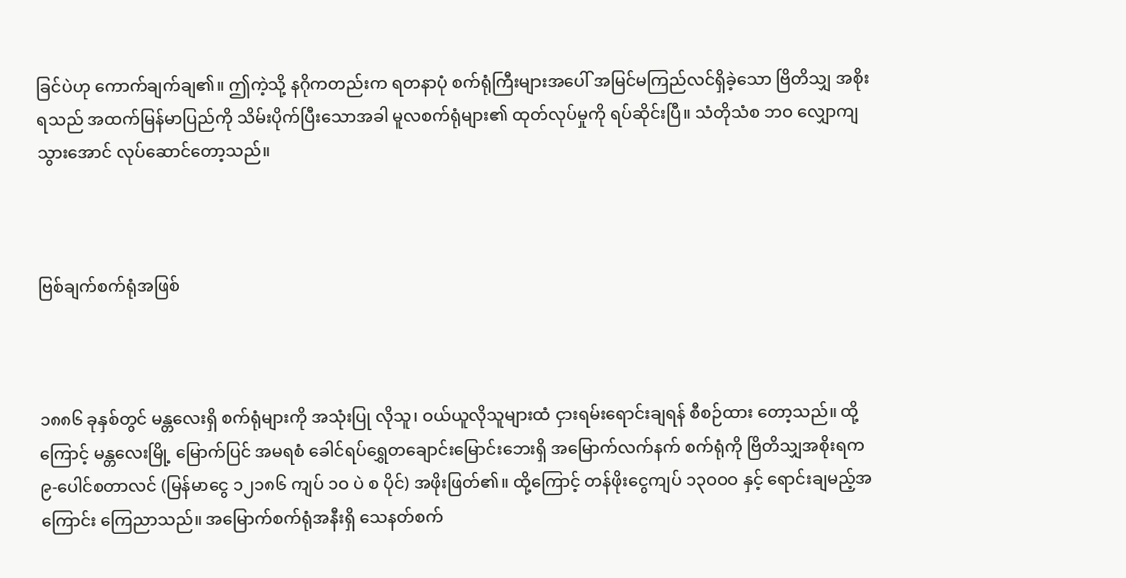ခြင်ပဲဟု ကောက်ချက်ချ၏။ ဤကဲ့သို့ နဂိုကတည်းက ရတနာပုံ စက်ရုံကြီးများအပေါ် အမြင်မကြည်လင်ရှိခဲ့သော ဗြိတိသျှ အစိုးရသည် အထက်မြန်မာပြည်ကို သိမ်းပိုက်ပြီးသောအခါ မူလစက်ရုံများ၏ ထုတ်လုပ်မှုကို ရပ်ဆိုင်းပြီ။ သံတိုသံစ ဘဝ လျှောကျသွားအောင် လုပ်ဆောင်တော့သည်။



ဗြစ်ချက်စက်ရုံအဖြစ်



၁၈၈၆ ခုနှစ်တွင် မန္တလေးရှိ စက်ရုံများကို အသုံးပြု လိုသူ၊ ဝယ်ယူလိုသူများထံ ငှားရမ်းရောင်းချရန် စီစဉ်ထား တော့သည်။ ထို့ကြောင့် မန္တလေးမြို့ မြောက်ပြင် အမရစံ ခေါင်ရပ်ရွှေတချောင်းမြောင်းဘေးရှိ အမြောက်လက်နက် စက်ရုံကို ဗြိတိသျှအစိုးရက ၉-ပေါင်စတာလင် (မြန်မာငွေ ၁၂၁၈၆ ကျပ် ၁ဝ ပဲ စ ပိုင်) အဖိုးဖြတ်၏။ ထို့ကြောင့် တန်ဖိုးငွေကျပ် ၁၃ဝဝဝ နှင့် ရောင်းချမည့်အကြောင်း ကြေညာသည်။ အမြောက်စက်ရုံအနီးရှိ သေနတ်စက်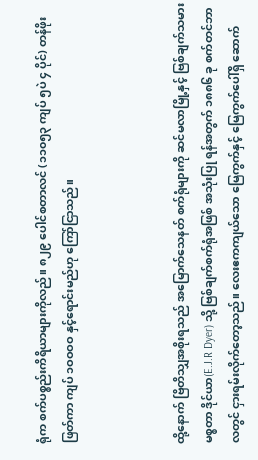ရုံက စက်ပစ္စည်းကိရိယာများကိုလည်။ ၈၂၉ ပေါင်စတာလင် (၁၁၀၅၃ ကျပ် ၅ပဲ ၄ ပိုင်) တန်ဖိုးဖြတ်ကာ ကျပ် ၁ဝဝဝဝ နှင့်ရောင်းမည်ဟု ကြော်ငြာသည်။



ထို့နောက် ဗြိတိသျှအစိုးရသည် အမြောက်သေနတ် စက်ရုံများကို ဆင်မလာမြို့နှင့် ဗြစ်ချက်သမား မစ္စတာ ဒိုင်ယာ(E.J.R Dyer) သို့ ဗြစ်ချက်စက်ရုံအဖြစ် အသုံးပြု ရန်အတွက် ၁၈၈၆ ခု စက်တင်ဘာလတွင် ငှားရမ်းလိုက်တော့သည်။ လေးဧကကျယ်သော မြေကွက်နှင့် မြေကွက်ပေါ်ရှိ ဆောက်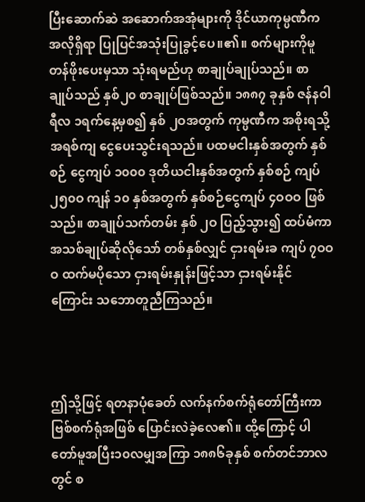ပြီးဆောက်ဆဲ အဆောက်အအုံများကို ဒိုင်ယာကုမ္ပဏီက အလိုရှိရာ ပြုပြင်အသုံးပြုခွင့်ပေ။၏။ စက်များကိုမူ တန်ဖိုးပေးမှသာ သုံးရမည်ဟု စာချုပ်ချုပ်သည်။ စာချုပ်သည် နှစ်၂၀ စာချုပ်ဖြစ်သည်။ ၁၈၈၇ ခုနှစ် ဇန်နဝါရီလ ၁ရက်နေ့မှစ၍ နှစ် ၂ဝအတွက် ကုမ္ပဏီက အစိုးရသို့ အရစ်ကျ ငွေပေးသွင်းရသည်။ ပထမငါးနှစ်အတွက် နှစ်စဉ် ငွေကျပ် ၁၀၀၀ ဒုတိယငါးနှစ်အတွက် နှစ်စဉ် ကျပ်၂၅၀ဝ ကျန် ၁၀ နှစ်အတွက် နှစ်စဉ်ငွေကျပ် ၄ဝဝဝ ဖြစ်သည်။ စာချုပ်သက်တမ်း နှစ် ၂ဝ ပြည့်သွား၍ ထပ်မံကာအသစ်ချုပ်ဆိုလိုသော် တစ်နှစ်လျှင် ငှားရမ်းခ ကျပ် ၇ဝဝဝ ထက်မပိုသော ငှားရမ်းနှုန်းဖြင့်သာ ငှားရမ်းနိုင်ကြောင်း သဘောတူညီကြသည်။



ဤသို့ဖြင့် ရတနာပုံခေတ် လက်နက်စက်ရုံတော်ကြီးကာ ဗြစ်စက်ရုံအဖြစ် ပြောင်းလဲခဲ့လေ၏။ ထို့ကြောင့် ပါတော်မူအပြီး၁၀လမျှအကြာ ၁၈၈၆ခုနှစ် စက်တင်ဘာလတွင် စ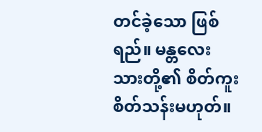တင်ခဲ့သော ဖြစ်ရည်။ မန္တလေးသားတို့၏ စိတ်ကူးစိတ်သန်းမဟုတ်။